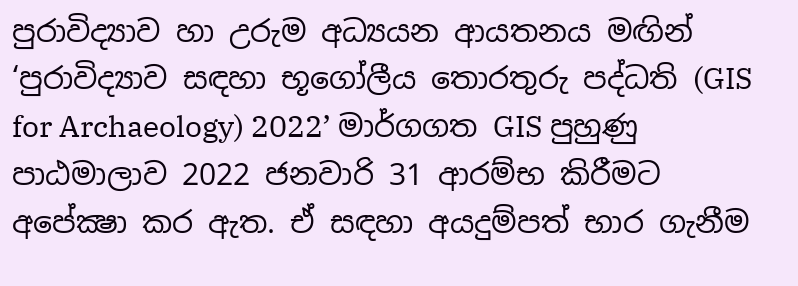පුරාවිද්‍යාව හා උරුම අධ්‍යයන ආයතනය මඟින් ‘පුරාවිද්‍යාව සඳහා භූගෝලීය තොරතුරු පද්ධති (GIS for Archaeology) 2022’ මාර්ගගත GIS පුහුණු පාඨමාලාව 2022 ජනවාරි 31 ආරම්භ කිරීමට අපේක්‍ෂා කර ඇත. ඒ සඳහා අයදුම්පත් භාර ගැනීම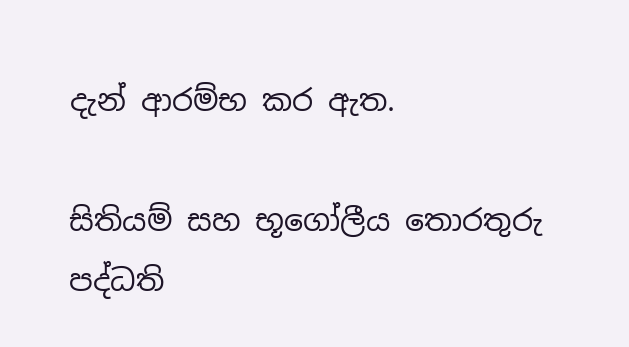දැන් ආරම්භ කර ඇත.

සිතියම් සහ භූගෝලීය තොරතුරු පද්ධති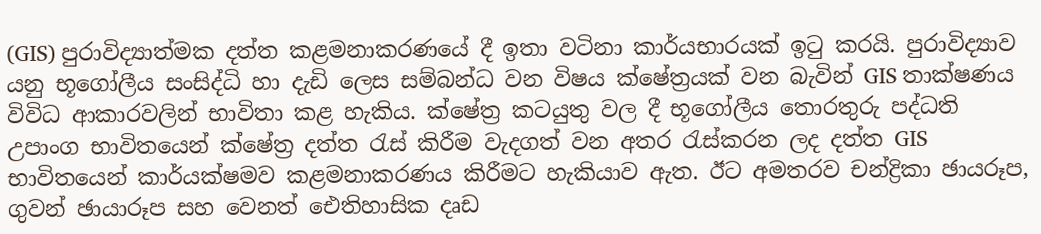(GIS) පුරාවිද්‍යාත්මක දත්ත කළමනාකරණයේ දී ඉතා වටිනා කාර්යභාරයක් ඉටු කරයි. පුරාවිද්‍යාව යනු භූගෝලීය සංසිද්ධි හා දැඩි ලෙස සම්බන්ධ වන විෂය ක්ෂේත්‍රයක් වන බැවින් GIS තාක්ෂණය විවිධ ආකාරවලින් භාවිතා කළ හැකිය. ක්ෂේත්‍ර කටයුතු වල දී භූගෝලීය තොරතුරු පද්ධති උපාංග භාවිතයෙන් ක්ෂේත්‍ර දත්ත රැස් කිරීම වැදගත් වන අතර රැස්කරන ලද දත්ත GIS භාවිතයෙන් කාර්යක්ෂමව කළමනාකරණය කිරීමට හැකියාව ඇත. ඊට අමතරව චන්ද්‍රිකා ඡායරූප, ගුවන් ඡායාරූප සහ වෙනත් ඓතිහාසික දෘඩ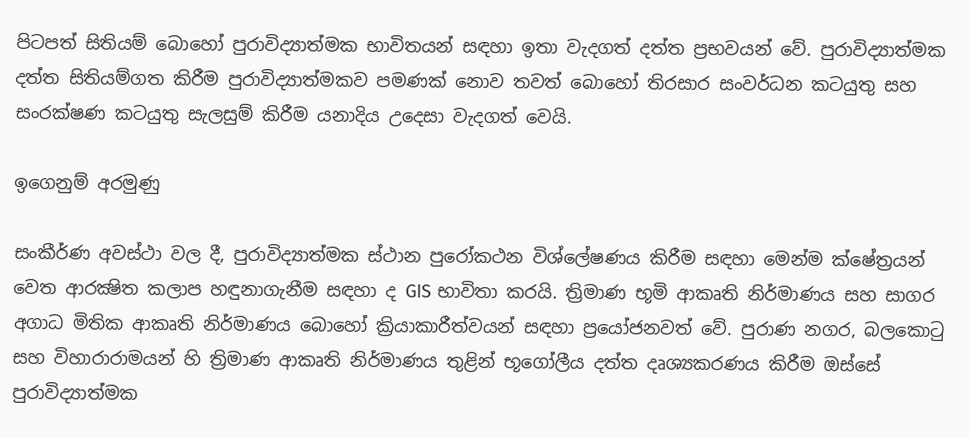පිටපත් සිතියම් බොහෝ පුරාවිද්‍යාත්මක භාවිතයන් සඳහා ඉතා වැදගත් දත්ත ප්‍රභවයන් වේ. පුරාවිද්‍යාත්මක දත්ත සිතියම්ගත කිරීම පුරාවිද්‍යාත්මකව පමණක් නොව තවත් බොහෝ තිරසාර සංවර්ධන කටයුතු සහ සංරක්ෂණ කටයුතු සැලසුම් කිරීම යනාදිය උදෙසා වැදගත් වෙයි.

ඉගෙනුම් අරමුණු

සංකීර්ණ අවස්ථා වල දී, පුරාවිද්‍යාත්මක ස්ථාන පුරෝකථන විශ්ලේෂණය කිරීම සඳහා මෙන්ම ක්ෂේත්‍රයන් වෙත ආරක්‍ෂිත කලාප හඳුනාගැනීම සඳහා ද GIS භාවිතා කරයි. ත්‍රිමාණ භූමි ආකෘති නිර්මාණය සහ සාගර අගාධ මිතික ආකෘති නිර්මාණය බොහෝ ක්‍රියාකාරීත්වයන් සඳහා ප්‍රයෝජනවත් වේ. පුරාණ නගර, බලකොටු සහ විහාරාරාමයන් හි ත්‍රිමාණ ආකෘති නිර්මාණය තුළින් භූගෝලීය දත්ත දෘශ්‍යකරණය කිරීම ඔස්සේ පුරාවිද්‍යාත්මක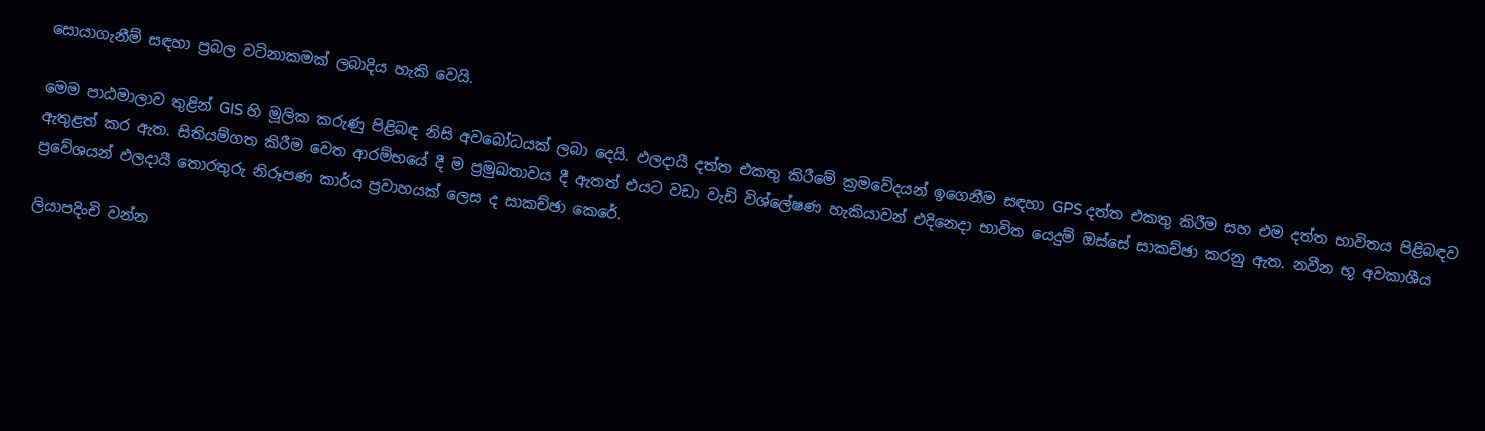සොයාගැනීම් සඳහා ප්‍රබල වටිනාකමක් ලබාදිය හැකි වෙයි.

මෙම පාඨමාලාව තුළින් GIS හි මූලික කරුණු පිළිබඳ නිසි අවබෝධයක් ලබා දෙයි. ඵලදායී දත්ත එකතු කිරීමේ ක්‍රමවේදයන් ඉගෙනීම සඳහා GPS දත්ත එකතු කිරීම සහ එම දත්ත භාවිතය පිළිබඳව ඇතුළත් කර ඇත. සිතියම්ගත කිරීම වෙත ආරම්භයේ දී ම ප්‍රමුඛතාවය දී ඇතත් එයට වඩා වැඩි විශ්ලේෂණ හැකියාවන් එදිනෙදා භාවිත යෙදුම් ඔස්සේ සාකච්ඡා කරනු ඇත. නවීන භූ අවකාශීය ප්‍රවේශයන් ඵලදායී තොරතුරු නිරූපණ කාර්ය ප්‍රවාහයක් ලෙස ද සාකච්ඡා කෙරේ.

ලියාපදිංචි වන්න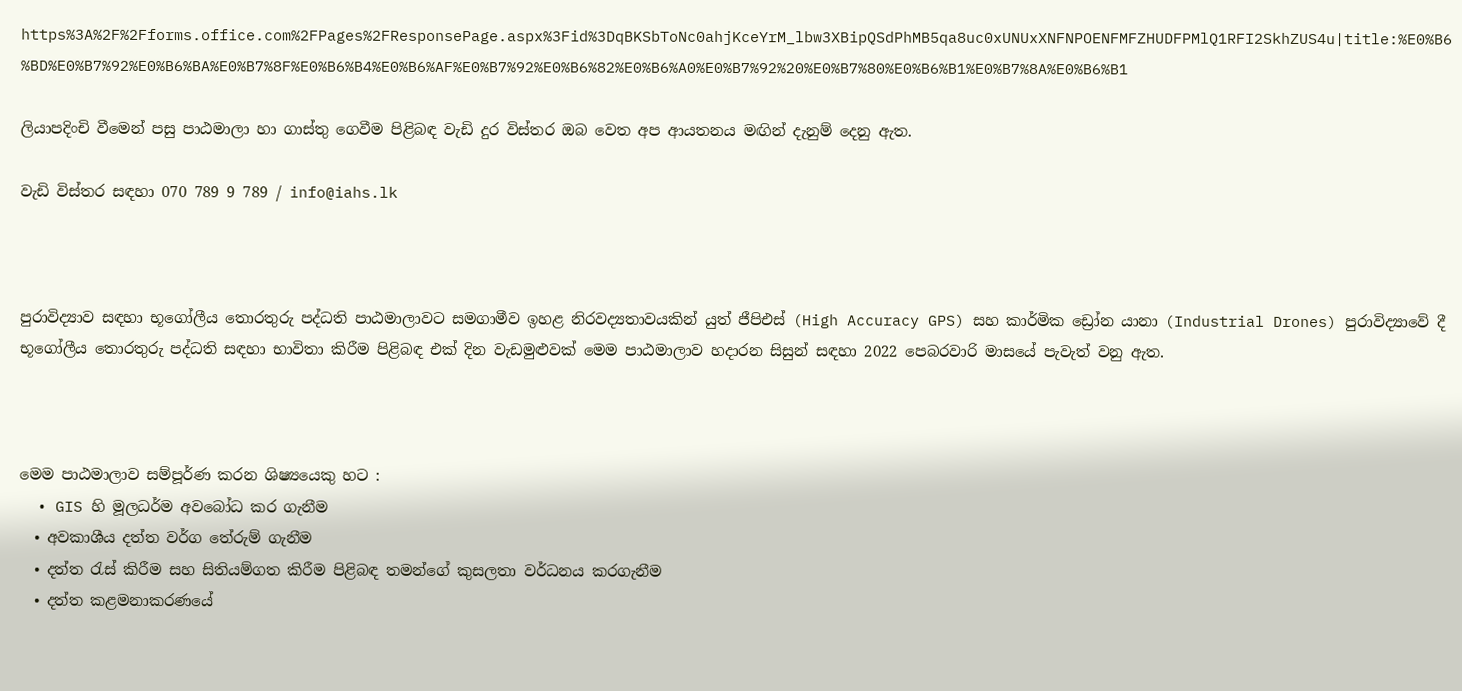https%3A%2F%2Fforms.office.com%2FPages%2FResponsePage.aspx%3Fid%3DqBKSbToNc0ahjKceYrM_lbw3XBipQSdPhMB5qa8uc0xUNUxXNFNPOENFMFZHUDFPMlQ1RFI2SkhZUS4u|title:%E0%B6%BD%E0%B7%92%E0%B6%BA%E0%B7%8F%E0%B6%B4%E0%B6%AF%E0%B7%92%E0%B6%82%E0%B6%A0%E0%B7%92%20%E0%B7%80%E0%B6%B1%E0%B7%8A%E0%B6%B1

ලියාපදිංචි වීමෙන් පසු පාඨමාලා හා ගාස්තු ගෙවීම පිළිබඳ වැඩි දුර විස්තර ඔබ වෙත අප ආයතනය මඟින් දැනුම් දෙනු ඇත.

වැඩි විස්තර සඳහා 070 789 9 789 / info@iahs.lk



පුරාවිද්‍යාව සඳහා භූගෝලීය තොරතුරු පද්ධති පාඨමාලාවට සමගාමීව ඉහළ නිරවද්‍යතාවයකින් යුත් ජීපිඑස් (High Accuracy GPS) සහ කාර්මික ඩ්‍රෝන යානා (Industrial Drones) පුරාවිද්‍යාවේ දී භූගෝලීය තොරතුරු පද්ධති සඳහා භාවිතා කිරීම පිළිබඳ එක් දින වැඩමුළුවක් මෙම පාඨමාලාව හදාරන සිසුන් සඳහා 2022 පෙබරවාරි මාසයේ පැවැත් වනු ඇත.



මෙම පාඨමාලාව සම්පූර්ණ කරන ශිෂ්‍යයෙකු හට :
  • GIS හි මූලධර්ම අවබෝධ කර ගැනීම
  • අවකාශීය දත්ත වර්ග තේරුම් ගැනීම
  • දත්ත රැස් කිරීම සහ සිතියම්ගත කිරීම පිළිබඳ තමන්ගේ කුසලතා වර්ධනය කරගැනීම
  • දත්ත කළමනාකරණයේ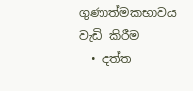ගුණාත්මකභාවය වැඩි කිරීම
  • දත්ත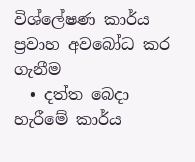විශ්ලේෂණ කාර්ය ප්‍රවාහ අවබෝධ කර ගැනීම
  • දත්ත බෙදා හැරීමේ කාර්ය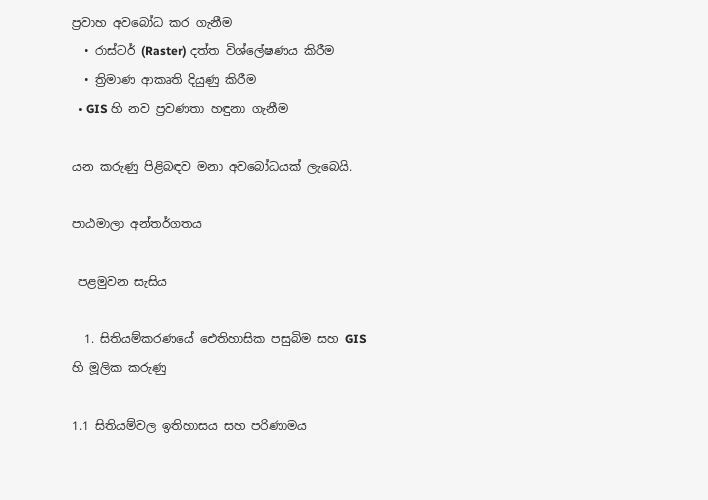ප්‍රවාහ අවබෝධ කර ගැනීම
  • රාස්ටර් (Raster) දත්ත විශ්ලේෂණය කිරීම
  • ත්‍රිමාණ ආකෘති දියුණු කිරීම
  • GIS හි නව ප්‍රවණතා හඳුනා ගැනීම

යන කරුණු පිළිබඳව මනා අවබෝධයක් ලැබෙයි.

පාඨමාලා අන්තර්ගතය

 පළමුවන සැසිය

  1. සිතියම්කරණයේ ඓතිහාසික පසුබිම සහ GIS හි මූලික කරුණු

1.1 සිතියම්වල ඉතිහාසය සහ පරිණාමය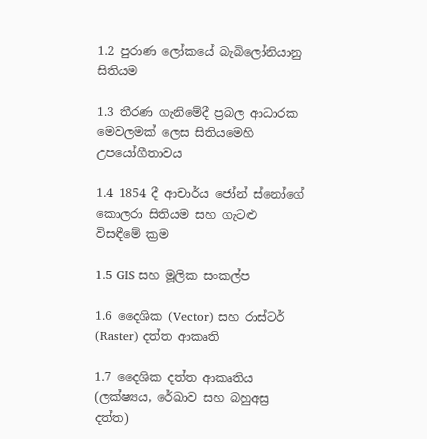1.2 පුරාණ ලෝකයේ බැබිලෝනියානු සිතියම

1.3 තීරණ ගැනිමේදී ප්‍රබල ආධාරක මෙවලමක් ලෙස සිතියමෙහි උපයෝගීතාවය

1.4 1854 දී ආචාර්ය ජෝන් ස්නෝගේ කොලරා සිතියම සහ ගැටළු විසඳීමේ ක්‍රම

1.5 GIS සහ මූලික සංකල්ප

1.6 දෛශික (Vector) සහ රාස්ටර් (Raster) දත්ත ආකෘති

1.7 දෛශික දත්ත ආකෘතිය (ලක්ෂ්‍යය, රේඛාව සහ බහුඅස්‍ර දත්ත)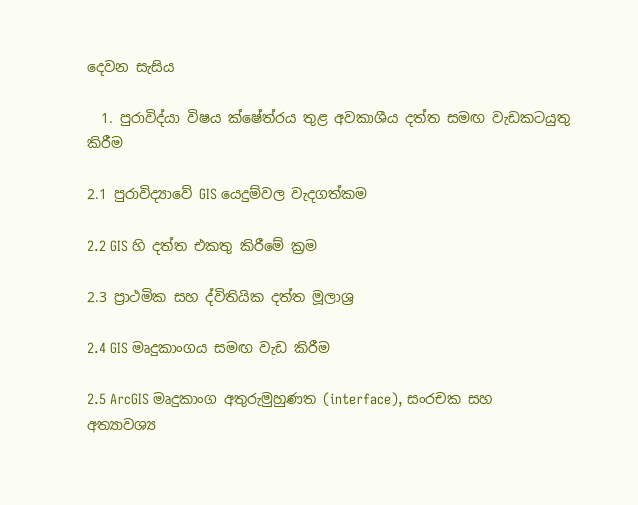දෙවන සැසිය

  1. පුරාවිද්යා විෂය ක්ෂේත්රය තුළ අවකාශීය දත්ත සමඟ වැඩකටයුතු කිරීම

2.1 පුරාවිද්‍යාවේ GIS යෙදුම්වල වැදගත්කම

2.2 GIS හි දත්ත එකතු කිරීමේ ක්‍රම

2.3 ප්‍රාථමික සහ ද්විතියික දත්ත මූලාශ්‍ර

2.4 GIS මෘදුකාංගය සමඟ වැඩ කිරීම

2.5 ArcGIS මෘදුකාංග අතුරුමුහුණත (interface), සංරචක සහ අත්‍යාවශ්‍ය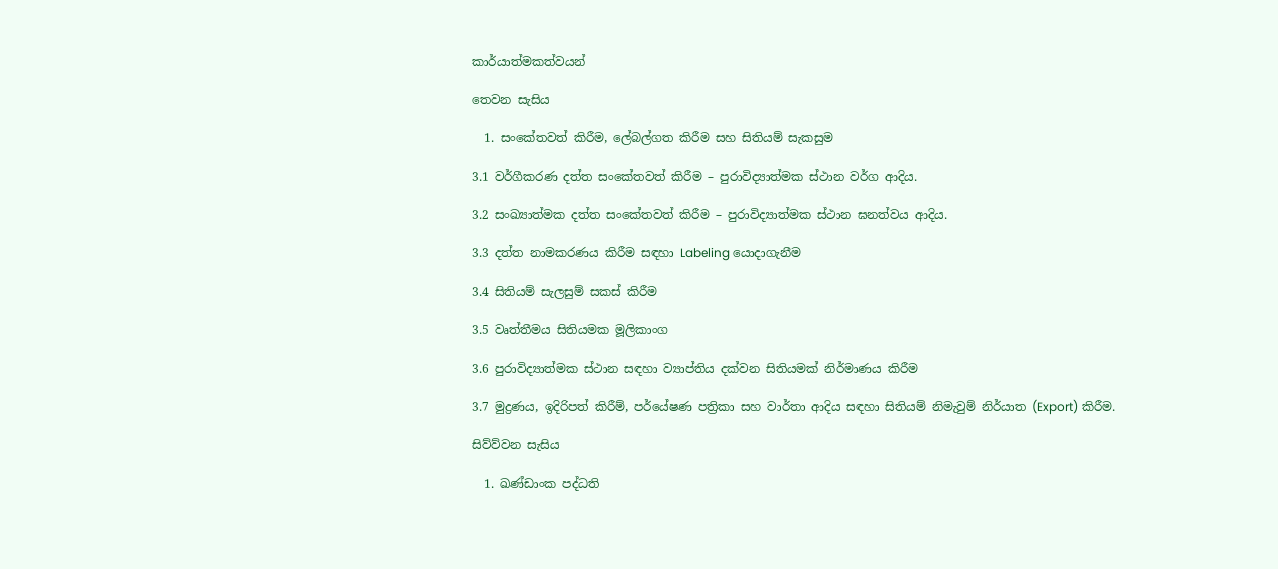කාර්යාත්මකත්වයන්

තෙවන සැසිය

  1. සංකේතවත් කිරීම, ලේබල්ගත කිරීම සහ සිතියම් සැකසුම

3.1 වර්ගීකරණ දත්ත සංකේතවත් කිරීම – පුරාවිද්‍යාත්මක ස්ථාන වර්ග ආදිය.

3.2 සංඛ්‍යාත්මක දත්ත සංකේතවත් කිරීම – පුරාවිද්‍යාත්මක ස්ථාන ඝනත්වය ආදිය.

3.3 දත්ත නාමකරණය කිරීම සඳහා Labeling යොදාගැනීම

3.4 සිතියම් සැලසුම් සකස් කිරීම

3.5 වෘත්තීමය සිතියමක මූලිකාංග

3.6 පුරාවිද්‍යාත්මක ස්ථාන සඳහා ව්‍යාප්තිය දක්වන සිතියමක් නිර්මාණය කිරීම

3.7 මුද්‍රණය, ඉදිරිපත් කිරීම්, පර්යේෂණ පත්‍රිකා සහ වාර්තා ආදිය සඳහා සිතියම් නිමැවුම් නිර්යාත (Export) කිරීම.

සිව්ව්වන සැසිය

  1. ඛණ්ඩාංක පද්ධති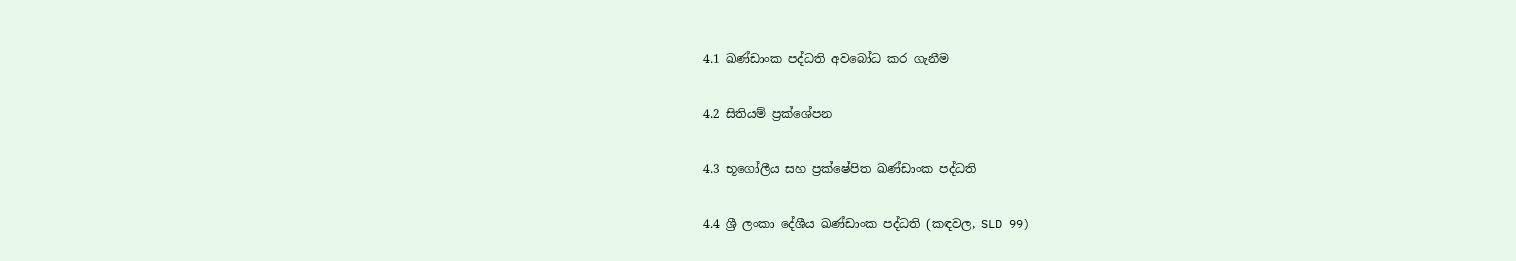4.1 ඛණ්ඩාංක පද්ධති අවබෝධ කර ගැනීම

4.2 සිතියම් ප්‍රක්ශේපන

4.3 භූගෝලීය සහ ප්‍රක්ෂේපිත ඛණ්ඩාංක පද්ධති

4.4 ශ්‍රී ලංකා දේශීය ඛණ්ඩාංක පද්ධති (කඳවල, SLD 99)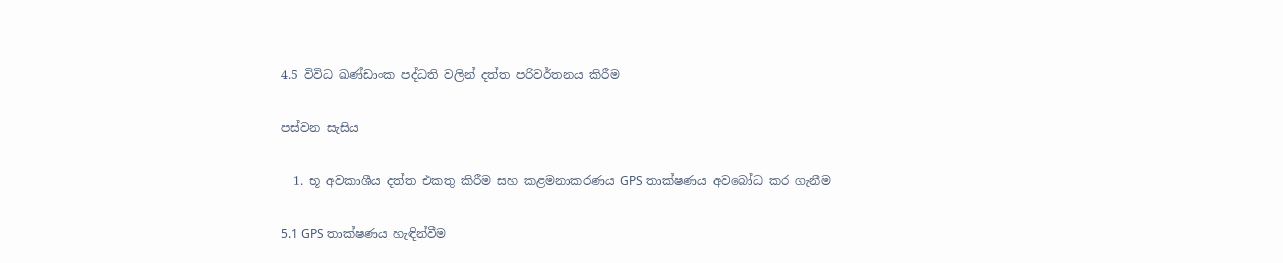4.5 විවිධ ඛණ්ඩාංක පද්ධති වලින් දත්ත පරිවර්තනය කිරීම

පස්වන සැසිය

  1. භූ අවකාශීය දත්ත එකතු කිරීම සහ කළමනාකරණය GPS තාක්ෂණය අවබෝධ කර ගැනීම

5.1 GPS තාක්ෂණය හැඳින්වීම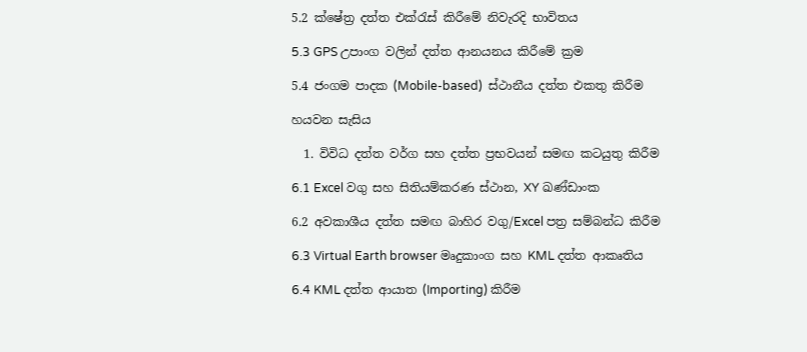5.2 ක්ෂේත්‍ර දත්ත එක්රැස් කිරීමේ නිවැරදි භාවිතය

5.3 GPS උපාංග වලින් දත්ත ආනයනය කිරීමේ ක්‍රම

5.4 ජංගම පාදක (Mobile-based)  ස්ථානීය දත්ත එකතු කිරීම

හයවන සැසිය

  1. විවිධ දත්ත වර්ග සහ දත්ත ප්‍රභවයන් සමඟ කටයුතු කිරීම

6.1 Excel වගු සහ සිතියම්කරණ ස්ථාන, XY ඛණ්ඩාංක

6.2 අවකාශීය දත්ත සමඟ බාහිර වගු/Excel පත්‍ර සම්බන්ධ කිරීම

6.3 Virtual Earth browser මෘදුකාංග සහ KML දත්ත ආකෘතිය

6.4 KML දත්ත ආයාත (Importing) කිරීම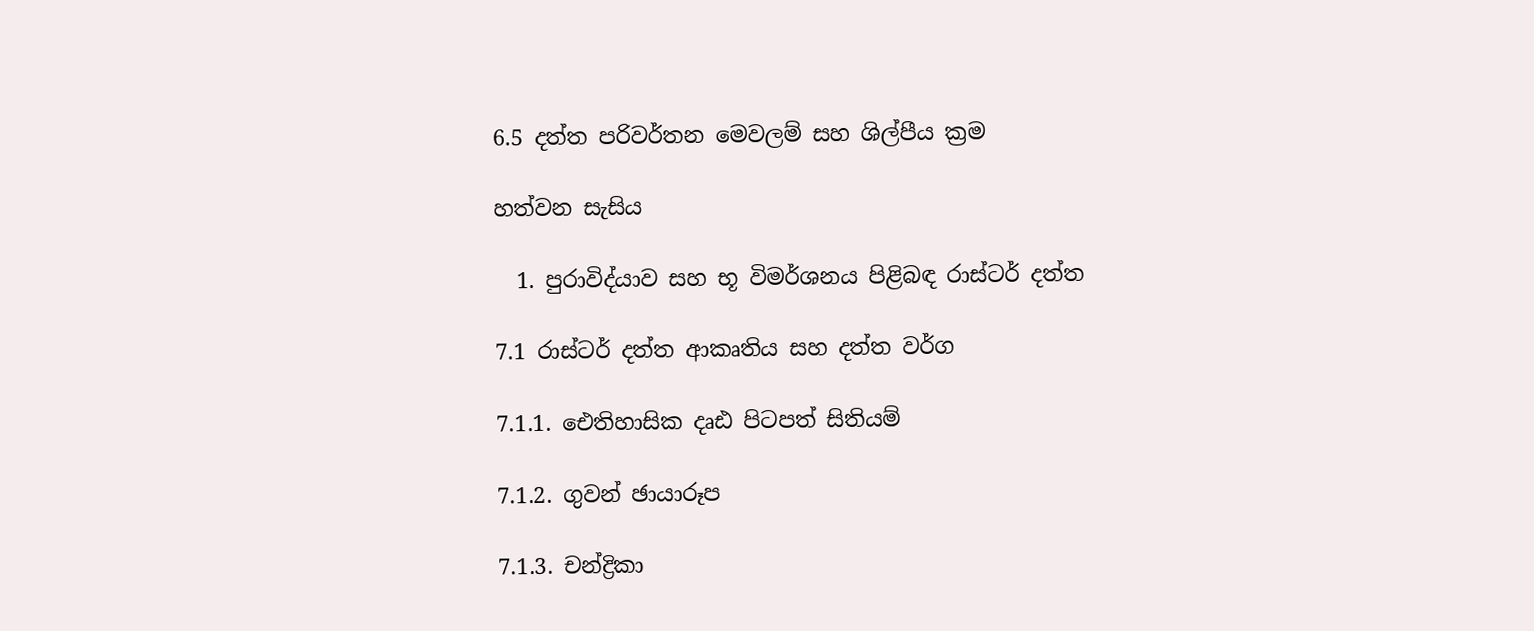6.5 දත්ත පරිවර්තන මෙවලම් සහ ශිල්පීය ක්‍රම

හත්වන සැසිය

  1. පුරාවිද්යාව සහ භූ විමර්ශනය පිළිබඳ රාස්ටර් දත්ත

7.1 රාස්ටර් දත්ත ආකෘතිය සහ දත්ත වර්ග

7.1.1. ඓතිහාසික දෘඪ පිටපත් සිතියම්

7.1.2. ගුවන් ඡායාරූප

7.1.3. චන්ද්‍රිකා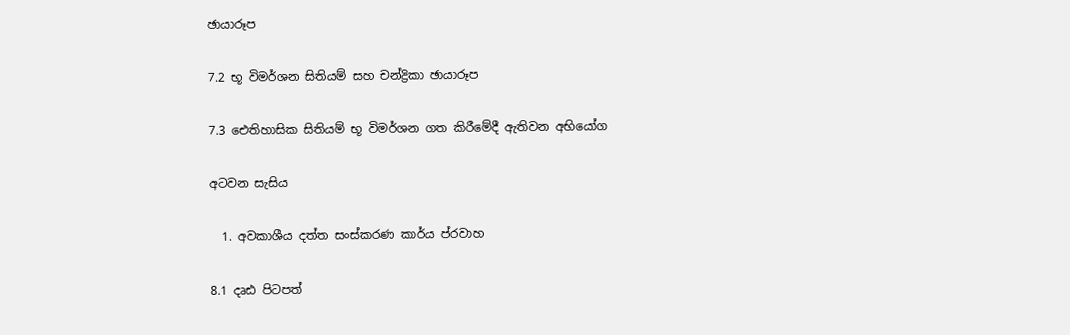ඡායාරූප

7.2 භූ විමර්ශන සිතියම් සහ චන්ද්‍රිකා ඡායාරූප

7.3 ඓතිහාසික සිතියම් භූ විමර්ශන ගත කිරීමේදී ඇතිවන අභියෝග

අටවන සැසිය

  1. අවකාශීය දත්ත සංස්කරණ කාර්ය ප්රවාහ

8.1 දෘඪ පිටපත්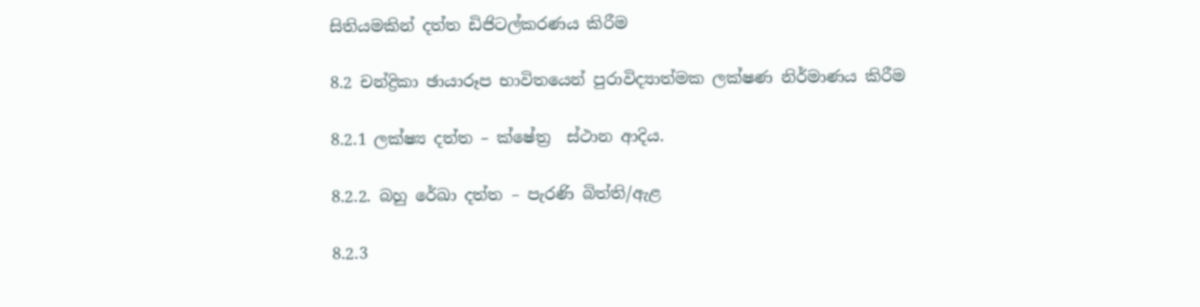සිතියමකින් දත්ත ඩිජිටල්කරණය කිරීම

8.2 චන්ද්‍රිකා ඡායාරූප භාවිතයෙන් පුරාවිද්‍යාත්මක ලක්ෂණ නිර්මාණය කිරීම

8.2.1 ලක්ෂ්‍ය දත්ත – ක්ෂේත්‍ර  ස්ථාන ආදිය.

8.2.2. බහු රේඛා දත්ත – පැරණි බිත්ති/ඇළ

8.2.3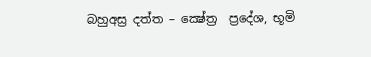බහුඅස්‍ර දත්ත – ක්‍ෂේත්‍ර  ප්‍රදේශ, භූමි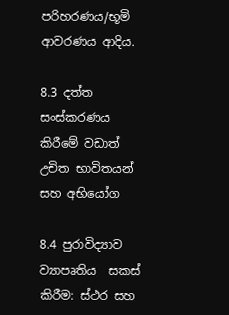පරිහරණය/භූමි ආවරණය ආදිය.

8.3 දත්ත සංස්කරණය කිරීමේ වඩාත් උචිත භාවිතයන් සහ අභියෝග

8.4 පුරාවිද්‍යාව ව්‍යාපෘතිය  සකස් කිරීම: ස්ථර සහ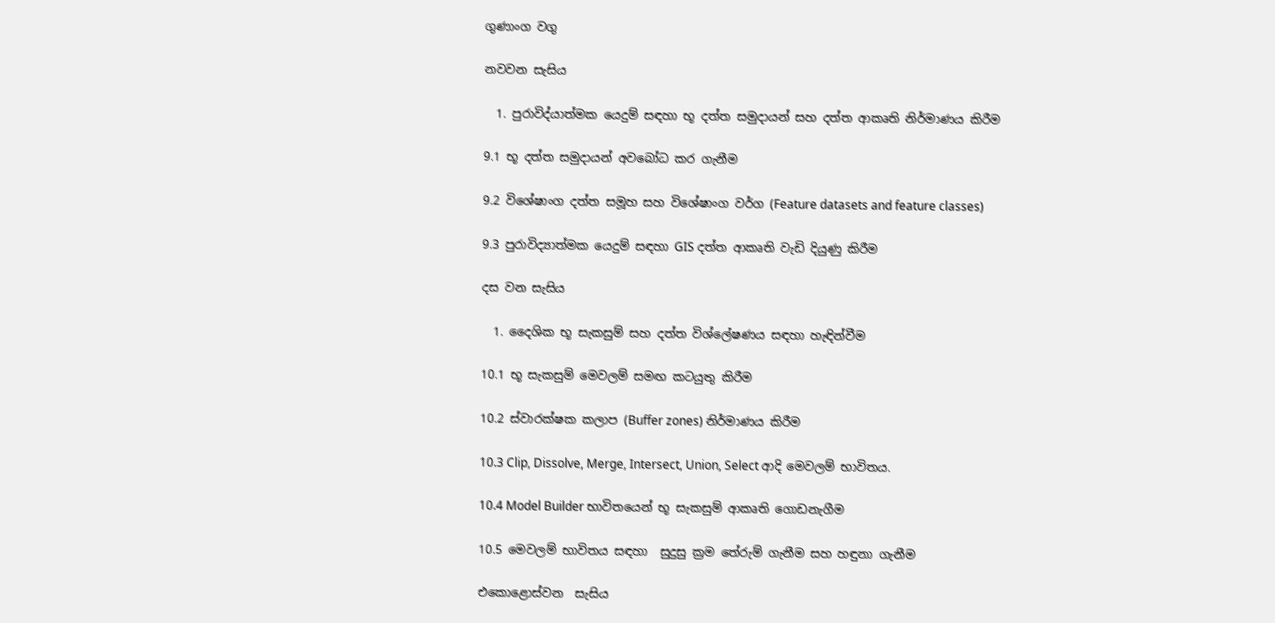ගුණාංග වගු

නවවන සැසිය

  1. පුරාවිද්යාත්මක යෙදුම් සඳහා භූ දත්ත සමුදායන් සහ දත්ත ආකෘති නිර්මාණය කිරීම

9.1 භූ දත්ත සමුදායන් අවබෝධ කර ගැනීම

9.2 විශේෂාංග දත්ත සමූහ සහ විශේෂාංග වර්ග (Feature datasets and feature classes)

9.3 පුරාවිද්‍යාත්මක යෙදුම් සඳහා GIS දත්ත ආකෘති වැඩි දියුණු කිරීම

දස වන සැසිය

  1. දෛශික භූ සැකසුම් සහ දත්ත විශ්ලේෂණය සඳහා හැඳින්වීම

10.1 භූ සැකසුම් මෙවලම් සමඟ කටයුතු කිරීම

10.2 ස්වාරක්ෂක කලාප (Buffer zones) නිර්මාණය කිරීම

10.3 Clip, Dissolve, Merge, Intersect, Union, Select ආදි මෙවලම් භාවිතය.

10.4 Model Builder භාවිතයෙන් භූ සැකසුම් ආකෘති ගොඩනැගීම

10.5 මෙවලම් භාවිතය සඳහා  සුදුසු ක්‍රම තේරුම් ගැනීම සහ හඳුනා ගැනීම

එකොළොස්වන  සැසිය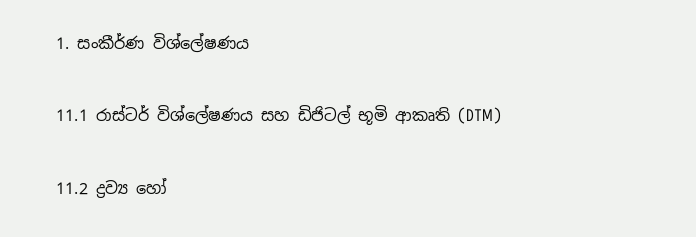1. සංකීර්ණ විශ්ලේෂණය

11.1 රාස්ටර් විශ්ලේෂණය සහ ඩිජිටල් භූමි ආකෘති (DTM)

11.2 ද්‍රව්‍ය හෝ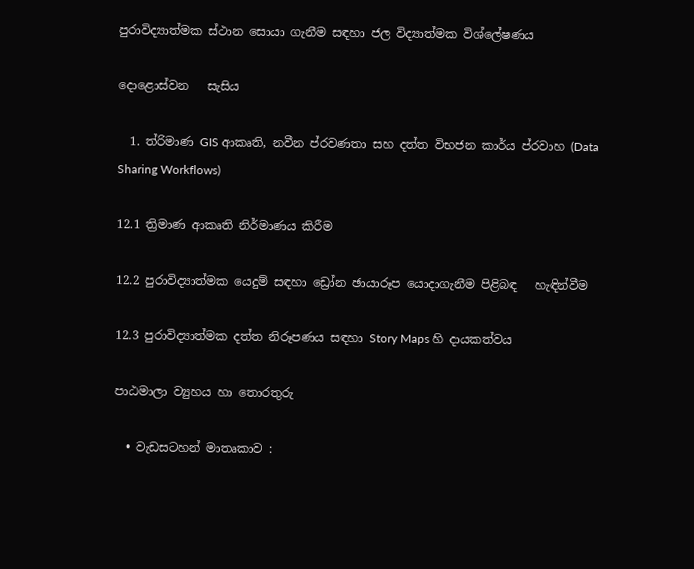පුරාවිද්‍යාත්මක ස්ථාන සොයා ගැනීම සඳහා ජල විද්‍යාත්මක විශ්ලේෂණය

දොළොස්වන   සැසිය

  1. ත්රිමාණ GIS ආකෘති, නවීන ප්රවණතා සහ දත්ත විභජන කාර්ය ප්රවාහ (Data Sharing Workflows)

12.1 ත්‍රිමාණ ආකෘති නිර්මාණය කිරීම

12.2 පුරාවිද්‍යාත්මක යෙදුම් සඳහා ඩ්‍රෝන ඡායාරූප යොදාගැනීම පිළිබඳ   හැඳින්වීම

12.3 පුරාවිද්‍යාත්මක දත්ත නිරූපණය සඳහා Story Maps හි දායකත්වය

පාඨමාලා ව්‍යුහය හා තොරතුරු

  • වැඩසටහන් මාතෘකාව :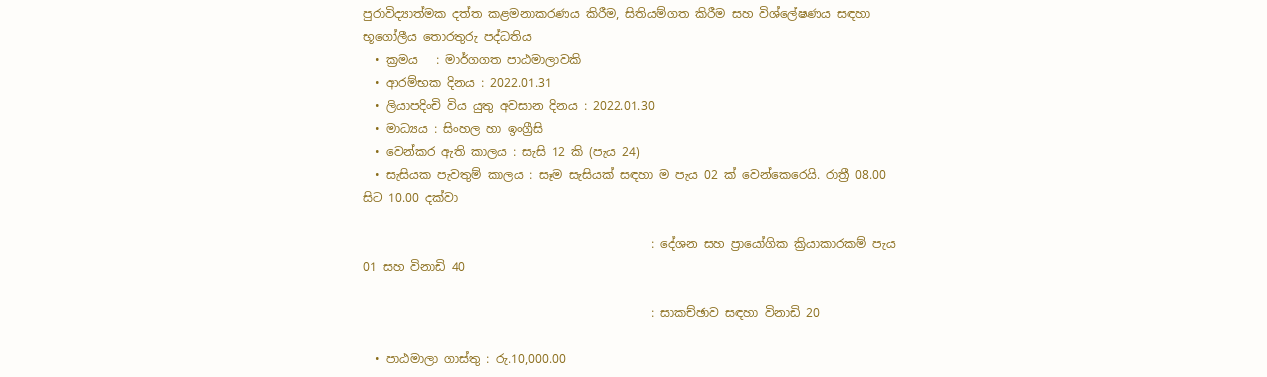පුරාවිද්‍යාත්මක දත්ත කළමනාකරණය කිරීම, සිතියම්ගත කිරීම සහ විශ්ලේෂණය සඳහා භූගෝලීය තොරතුරු පද්ධතිය
  • ක්‍රමය   : මාර්ගගත පාඨමාලාවකි
  • ආරම්භක දිනය : 2022.01.31
  • ලියාපදිංචි විය යුතු අවසාන දිනය : 2022.01.30
  • මාධ්‍යය : සිංහල හා ඉංග්‍රීසි
  • වෙන්කර ඇති කාලය : සැසි 12 කි (පැය 24)
  • සැසියක පැවතුම් කාලය : සෑම සැසියක් සඳහා ම පැය 02 ක් වෙන්කෙරෙයි. රාත්‍රී 08.00 සිට 10.00 දක්වා

                                                : දේශන සහ ප්‍රායෝගික ක්‍රියාකාරකම් පැය 01 සහ විනාඩි 40

                                                : සාකච්ඡාව සඳහා විනාඩි 20

  • පාඨමාලා ගාස්තු : රු.10,000.00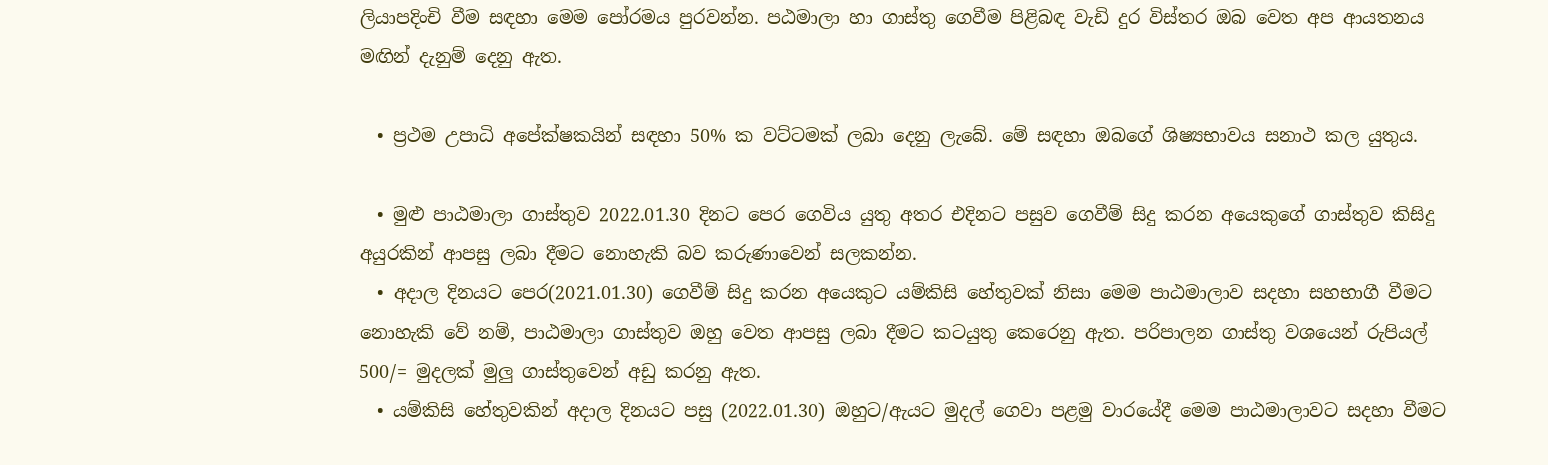ලියාපදිංචි වීම සඳහා මෙම පෝරමය පුරවන්න. පඨමාලා හා ගාස්තු ගෙවීම පිළිබඳ වැඩි දුර විස්තර ඔබ වෙත අප ආයතනය මඟින් දැනුම් දෙනු ඇත.

  • ප්‍රථම උපාධි අපේක්ෂකයින් සඳහා 50% ක වට්ටමක් ලබා දෙනු ලැබේ. මේ සඳහා ඔබගේ ශිෂ්‍යභාවය සනාථ කල යුතුය.

  • මුළු පාඨමාලා ගාස්තුව 2022.01.30 දිනට පෙර ගෙවිය යුතු අතර එදිනට පසුව ගෙවීම් සිදු කරන අයෙකුගේ ගාස්තුව කිසිදු අයුරකින් ආපසු ලබා දීමට නොහැකි බව කරුණාවෙන් සලකන්න.
  • අදාල දිනයට පෙර(2021.01.30) ගෙවීම් සිදු කරන අයෙකුට යම්කිසි හේතුවක් නිසා මෙම පාඨමාලාව සදහා සහභාගී වීමට නොහැකි වේ නම්, පාඨමාලා ගාස්තුව ඔහු වෙත ආපසු ලබා දීමට කටයුතු කෙරෙනු ඇත. පරිපාලන ගාස්තු වශයෙන් රුපියල් 500/= මුදලක් මුලු ගාස්තුවෙන් අඩු කරනු ඇත.
  • යම්කිසි හේතුවකින් අදාල දිනයට පසු (2022.01.30) ඔහුට/ඇයට මුදල් ගෙවා පළමු වාරයේදී මෙම පාඨමාලාවට සදහා වීමට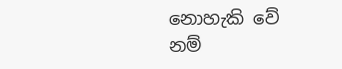නොහැකි වේ නම්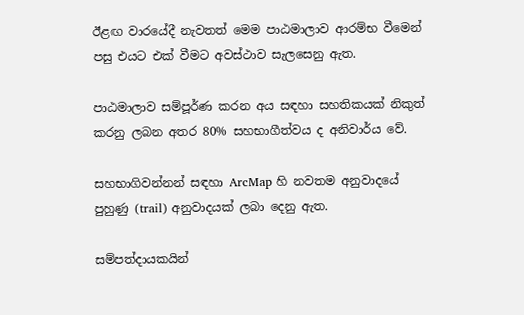ඊළඟ වාරයේදී නැවතත් මෙම පාඨමාලාව ආරම්භ වීමෙන් පසු එයට එක් වීමට අවස්ථාව සැලසෙනු ඇත.

පාඨමාලාව සම්පූර්ණ කරන අය සඳහා සහතිකයක් නිකුත් කරනු ලබන අතර 80% සහභාගීත්වය ද අනිවාර්ය වේ.

සහභාගිවන්නන් සඳහා ArcMap හි නවතම අනුවාදයේ පුහුණු (trail) අනුවාදයක් ලබා දෙනු ඇත.

සම්පත්දායකයින්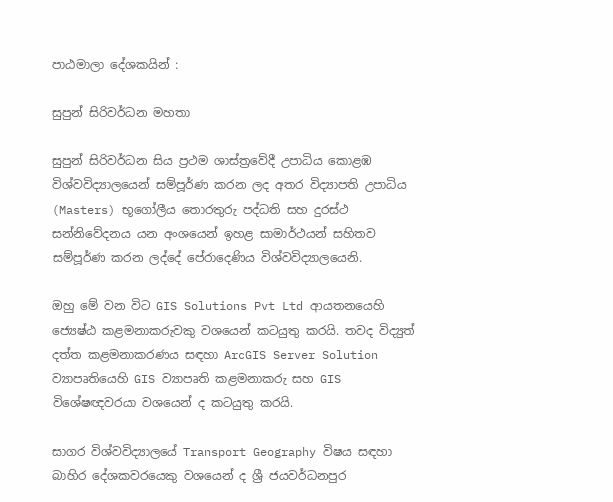පාඨමාලා දේශකයින් :

සුපුන් සිරිවර්ධන මහතා

සුපුන් සිරිවර්ධන සිය ප්‍රථම ශාස්ත්‍රවේදී උපාධිය කොළඹ විශ්වවිද්‍යාලයෙන් සම්පූර්ණ කරන ලද අතර විද්‍යාපති උපාධිය (Masters) භූගෝලීය තොරතුරු පද්ධති සහ දුරස්ථ සන්නිවේදනය යන අංශයෙන් ඉහළ සාමාර්ථයන් සහිතව සම්පූර්ණ කරන ලද්දේ පේරාදෙණිය විශ්වවිද්‍යාලයෙනි.

ඔහු මේ වන විට GIS Solutions Pvt Ltd ආයතනයෙහි ජ්‍යෙෂ්ඨ කළමනාකරුවකු වශයෙන් කටයුතු කරයි. තවද විද්‍යුත් දත්ත කළමනාකරණය සඳහා ArcGIS Server Solution ව්‍යාපෘතියෙහි GIS ව්‍යාපෘති කළමනාකරු සහ GIS විශේෂඥවරයා වශයෙන් ද කටයුතු කරයි.

සාගර විශ්වවිද්‍යාලයේ Transport Geography විෂය සඳහා බාහිර දේශකවරයෙකු වශයෙන් ද ශ්‍රී ජයවර්ධනපුර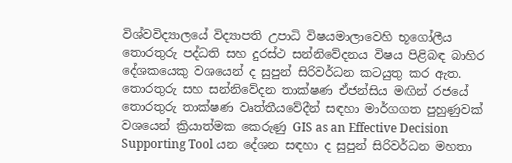විශ්වවිද්‍යාලයේ විද්‍යාපති උපාධි විෂයමාලාවෙහි භූගෝලීය තොරතුරු පද්ධති සහ දුරස්ථ සන්නිවේදනය විෂය පිළිබඳ බාහිර දේශකයෙකු වශයෙන් ද සුපුන් සිරිවර්ධන කටයුතු කර ඇත. තොරතුරු සහ සන්නිවේදන තාක්ෂණ ඒජන්සිය මඟින් රජයේ තොරතුරු තාක්ෂණ වෘත්තීයවේදීන් සඳහා මාර්ගගත පුහුණුවක් වශයෙන් ක්‍රියාත්මක කෙරුණු GIS as an Effective Decision Supporting Tool යන දේශන සඳහා ද සුපුන් සිරිවර්ධන මහතා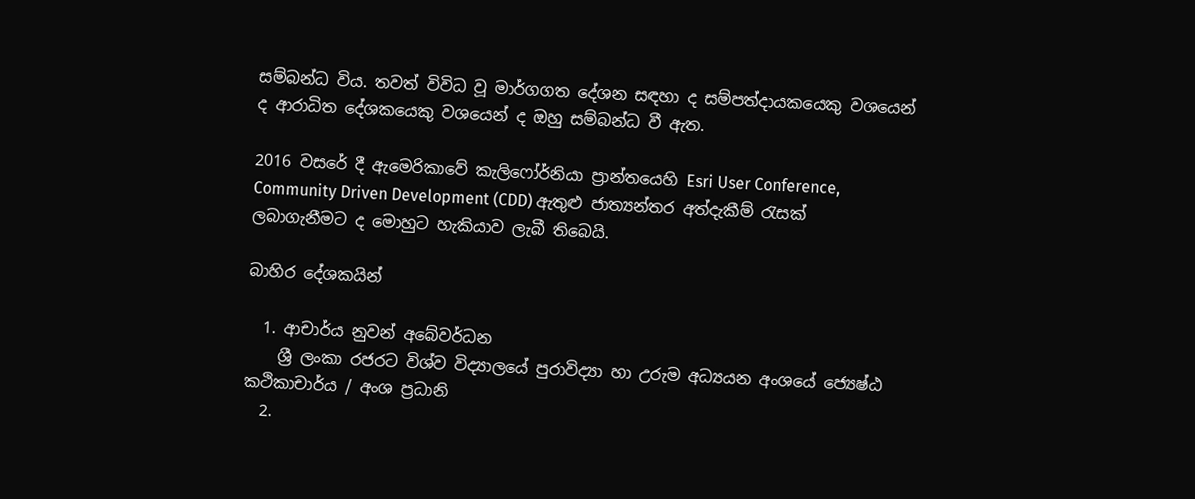සම්බන්ධ විය. තවත් විවිධ වූ මාර්ගගත දේශන සඳහා ද සම්පත්දායකයෙකු වශයෙන් ද ආරාධිත දේශකයෙකු වශයෙන් ද ඔහු සම්බන්ධ වී ඇත.

2016 වසරේ දී ඇමෙරිකාවේ කැලිෆෝර්නියා ප්‍රාන්තයෙහි Esri User Conference, Community Driven Development (CDD) ඇතුළු ජාත්‍යන්තර අත්දැකීම් රැසක් ලබාගැනීමට ද මොහුට හැකියාව ලැබී තිබෙයි.

බාහිර දේශකයින්

  1. ආචාර්ය නුවන් අබේවර්ධන
    ශ්‍රී ලංකා රජරට විශ්ව විද්‍යාලයේ පුරාවිද්‍යා හා උරුම අධ්‍යයන අංශයේ ජ්‍යෙෂ්ඨ කථිකාචාර්ය / අංශ ප්‍රධානි
  2.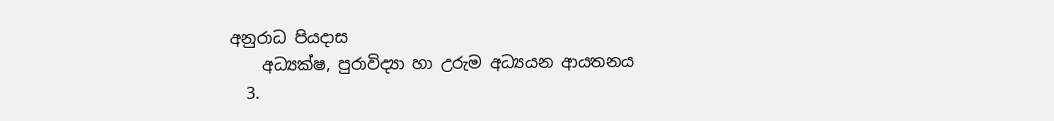අනුරාධ පියදාස
    අධ්‍යක්ෂ, පුරාවිද්‍යා හා උරුම අධ්‍යයන ආයතනය
  3.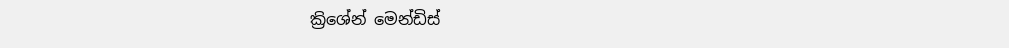ක්‍රිශේන් මෙන්ඩිස්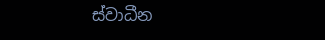ස්වාධීන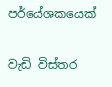පර්යේශකයෙක්

වැඩි විස්තර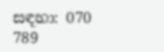සඳහා: 070 789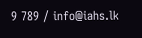9 789 / info@iahs.lk